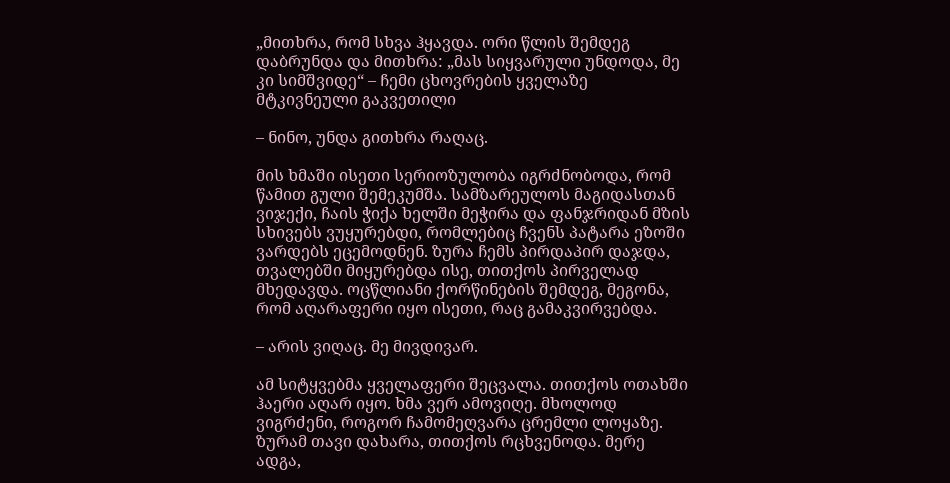„მითხრა, რომ სხვა ჰყავდა. ორი წლის შემდეგ დაბრუნდა და მითხრა: „მას სიყვარული უნდოდა, მე კი სიმშვიდე“ – ჩემი ცხოვრების ყველაზე მტკივნეული გაკვეთილი

– ნინო, უნდა გითხრა რაღაც.

მის ხმაში ისეთი სერიოზულობა იგრძნობოდა, რომ წამით გული შემეკუმშა. სამზარეულოს მაგიდასთან ვიჯექი, ჩაის ჭიქა ხელში მეჭირა და ფანჯრიდან მზის სხივებს ვუყურებდი, რომლებიც ჩვენს პატარა ეზოში ვარდებს ეცემოდნენ. ზურა ჩემს პირდაპირ დაჯდა, თვალებში მიყურებდა ისე, თითქოს პირველად მხედავდა. ოცწლიანი ქორწინების შემდეგ, მეგონა, რომ აღარაფერი იყო ისეთი, რაც გამაკვირვებდა.

– არის ვიღაც. მე მივდივარ.

ამ სიტყვებმა ყველაფერი შეცვალა. თითქოს ოთახში ჰაერი აღარ იყო. ხმა ვერ ამოვიღე. მხოლოდ ვიგრძენი, როგორ ჩამომეღვარა ცრემლი ლოყაზე. ზურამ თავი დახარა, თითქოს რცხვენოდა. მერე ადგა,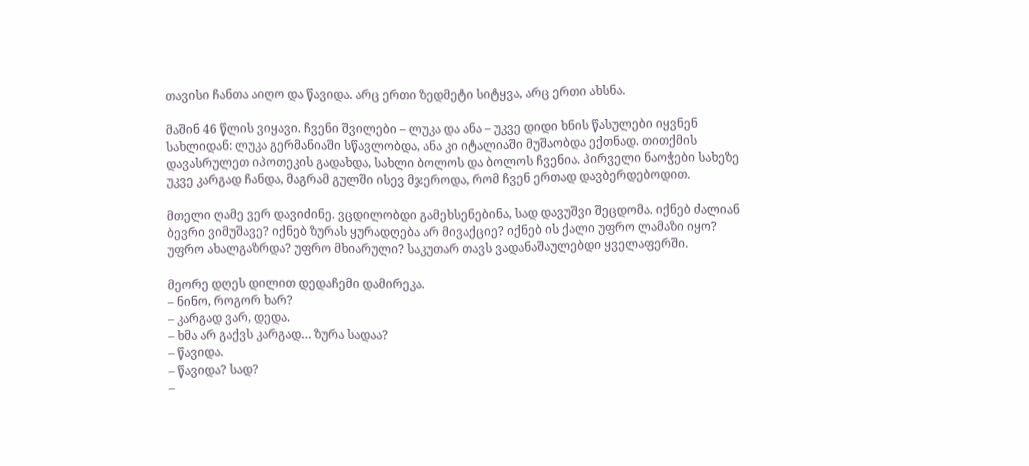თავისი ჩანთა აიღო და წავიდა. არც ერთი ზედმეტი სიტყვა, არც ერთი ახსნა.

მაშინ 46 წლის ვიყავი. ჩვენი შვილები – ლუკა და ანა – უკვე დიდი ხნის წასულები იყვნენ სახლიდან: ლუკა გერმანიაში სწავლობდა, ანა კი იტალიაში მუშაობდა ექთნად. თითქმის დავასრულეთ იპოთეკის გადახდა, სახლი ბოლოს და ბოლოს ჩვენია. პირველი ნაოჭები სახეზე უკვე კარგად ჩანდა, მაგრამ გულში ისევ მჯეროდა, რომ ჩვენ ერთად დავბერდებოდით.

მთელი ღამე ვერ დავიძინე. ვცდილობდი გამეხსენებინა, სად დავუშვი შეცდომა. იქნებ ძალიან ბევრი ვიმუშავე? იქნებ ზურას ყურადღება არ მივაქციე? იქნებ ის ქალი უფრო ლამაზი იყო? უფრო ახალგაზრდა? უფრო მხიარული? საკუთარ თავს ვადანაშაულებდი ყველაფერში.

მეორე დღეს დილით დედაჩემი დამირეკა.
– ნინო, როგორ ხარ?
– კარგად ვარ, დედა.
– ხმა არ გაქვს კარგად… ზურა სადაა?
– წავიდა.
– წავიდა? სად?
–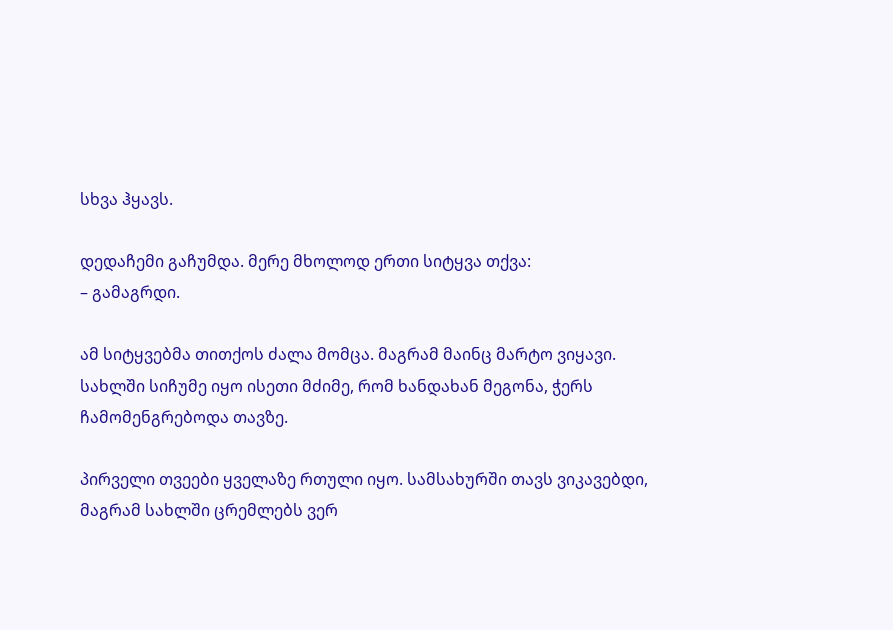სხვა ჰყავს.

დედაჩემი გაჩუმდა. მერე მხოლოდ ერთი სიტყვა თქვა:
– გამაგრდი.

ამ სიტყვებმა თითქოს ძალა მომცა. მაგრამ მაინც მარტო ვიყავი. სახლში სიჩუმე იყო ისეთი მძიმე, რომ ხანდახან მეგონა, ჭერს ჩამომენგრებოდა თავზე.

პირველი თვეები ყველაზე რთული იყო. სამსახურში თავს ვიკავებდი, მაგრამ სახლში ცრემლებს ვერ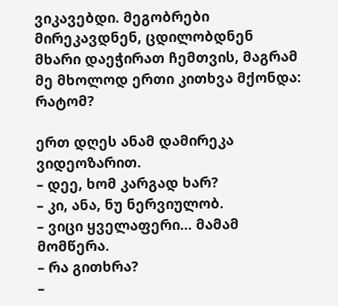ვიკავებდი. მეგობრები მირეკავდნენ, ცდილობდნენ მხარი დაეჭირათ ჩემთვის, მაგრამ მე მხოლოდ ერთი კითხვა მქონდა: რატომ?

ერთ დღეს ანამ დამირეკა ვიდეოზარით.
– დეე, ხომ კარგად ხარ?
– კი, ანა, ნუ ნერვიულობ.
– ვიცი ყველაფერი… მამამ მომწერა.
– რა გითხრა?
–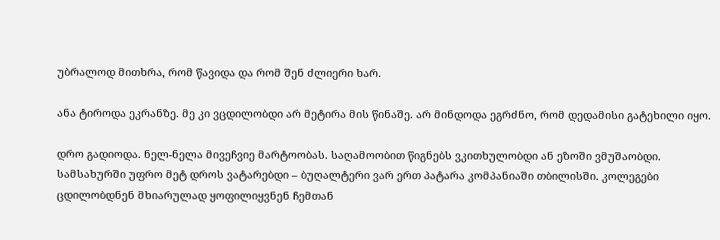უბრალოდ მითხრა, რომ წავიდა და რომ შენ ძლიერი ხარ.

ანა ტიროდა ეკრანზე. მე კი ვცდილობდი არ მეტირა მის წინაშე. არ მინდოდა ეგრძნო, რომ დედამისი გატეხილი იყო.

დრო გადიოდა. ნელ-ნელა მივეჩვიე მარტოობას. საღამოობით წიგნებს ვკითხულობდი ან ეზოში ვმუშაობდი. სამსახურში უფრო მეტ დროს ვატარებდი – ბუღალტერი ვარ ერთ პატარა კომპანიაში თბილისში. კოლეგები ცდილობდნენ მხიარულად ყოფილიყვნენ ჩემთან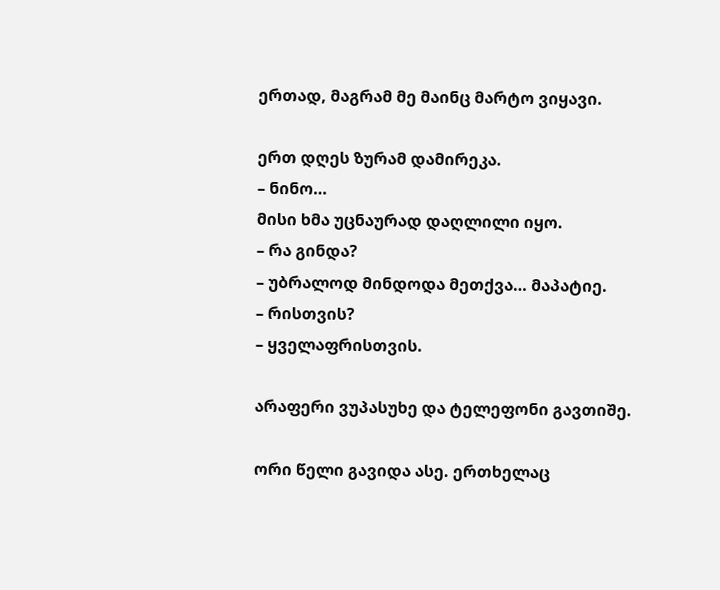ერთად, მაგრამ მე მაინც მარტო ვიყავი.

ერთ დღეს ზურამ დამირეკა.
– ნინო…
მისი ხმა უცნაურად დაღლილი იყო.
– რა გინდა?
– უბრალოდ მინდოდა მეთქვა… მაპატიე.
– რისთვის?
– ყველაფრისთვის.

არაფერი ვუპასუხე და ტელეფონი გავთიშე.

ორი წელი გავიდა ასე. ერთხელაც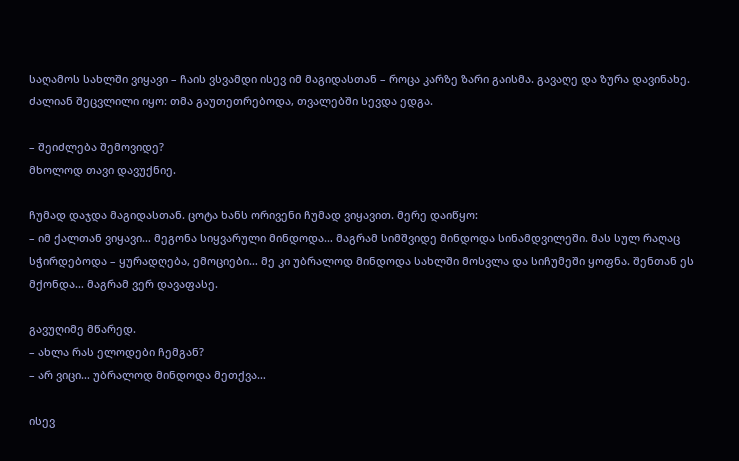საღამოს სახლში ვიყავი – ჩაის ვსვამდი ისევ იმ მაგიდასთან – როცა კარზე ზარი გაისმა. გავაღე და ზურა დავინახე. ძალიან შეცვლილი იყო: თმა გაუთეთრებოდა, თვალებში სევდა ედგა.

– შეიძლება შემოვიდე?
მხოლოდ თავი დავუქნიე.

ჩუმად დაჯდა მაგიდასთან. ცოტა ხანს ორივენი ჩუმად ვიყავით. მერე დაიწყო:
– იმ ქალთან ვიყავი… მეგონა სიყვარული მინდოდა… მაგრამ სიმშვიდე მინდოდა სინამდვილეში. მას სულ რაღაც სჭირდებოდა – ყურადღება, ემოციები… მე კი უბრალოდ მინდოდა სახლში მოსვლა და სიჩუმეში ყოფნა. შენთან ეს მქონდა… მაგრამ ვერ დავაფასე.

გავუღიმე მწარედ.
– ახლა რას ელოდები ჩემგან?
– არ ვიცი… უბრალოდ მინდოდა მეთქვა…

ისევ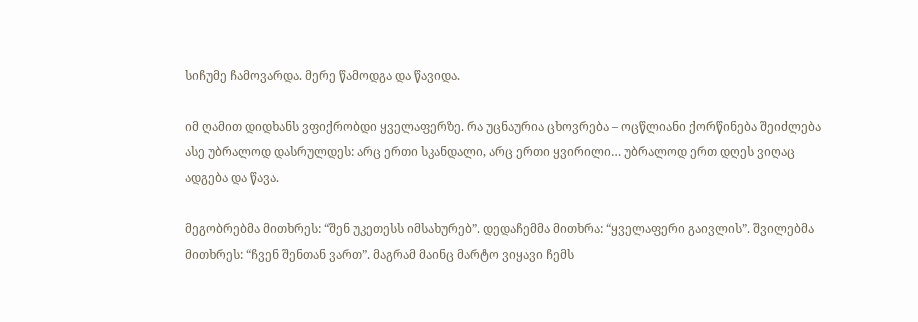სიჩუმე ჩამოვარდა. მერე წამოდგა და წავიდა.

იმ ღამით დიდხანს ვფიქრობდი ყველაფერზე. რა უცნაურია ცხოვრება – ოცწლიანი ქორწინება შეიძლება ასე უბრალოდ დასრულდეს: არც ერთი სკანდალი, არც ერთი ყვირილი… უბრალოდ ერთ დღეს ვიღაც ადგება და წავა.

მეგობრებმა მითხრეს: “შენ უკეთესს იმსახურებ”. დედაჩემმა მითხრა: “ყველაფერი გაივლის”. შვილებმა მითხრეს: “ჩვენ შენთან ვართ”. მაგრამ მაინც მარტო ვიყავი ჩემს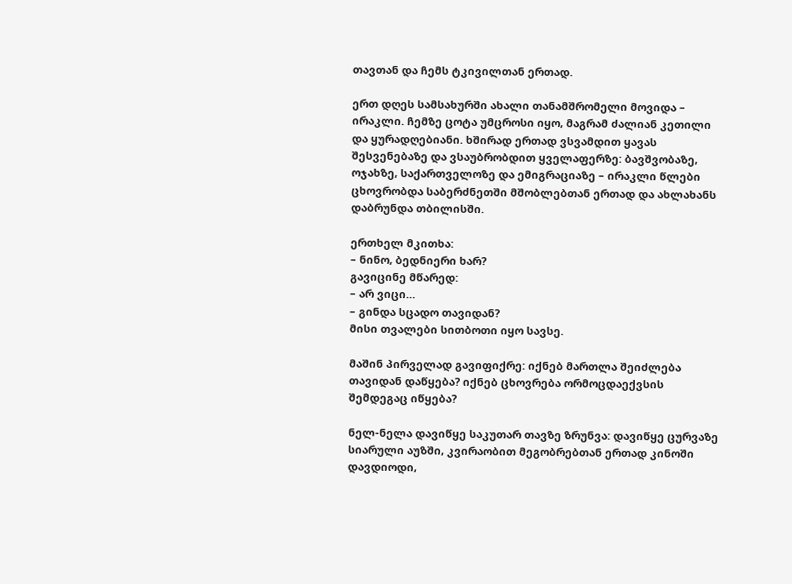თავთან და ჩემს ტკივილთან ერთად.

ერთ დღეს სამსახურში ახალი თანამშრომელი მოვიდა – ირაკლი. ჩემზე ცოტა უმცროსი იყო, მაგრამ ძალიან კეთილი და ყურადღებიანი. ხშირად ერთად ვსვამდით ყავას შესვენებაზე და ვსაუბრობდით ყველაფერზე: ბავშვობაზე, ოჯახზე, საქართველოზე და ემიგრაციაზე – ირაკლი წლები ცხოვრობდა საბერძნეთში მშობლებთან ერთად და ახლახანს დაბრუნდა თბილისში.

ერთხელ მკითხა:
– ნინო, ბედნიერი ხარ?
გავიცინე მწარედ:
– არ ვიცი…
– გინდა სცადო თავიდან?
მისი თვალები სითბოთი იყო სავსე.

მაშინ პირველად გავიფიქრე: იქნებ მართლა შეიძლება თავიდან დაწყება? იქნებ ცხოვრება ორმოცდაექვსის შემდეგაც იწყება?

ნელ-ნელა დავიწყე საკუთარ თავზე ზრუნვა: დავიწყე ცურვაზე სიარული აუზში, კვირაობით მეგობრებთან ერთად კინოში დავდიოდი,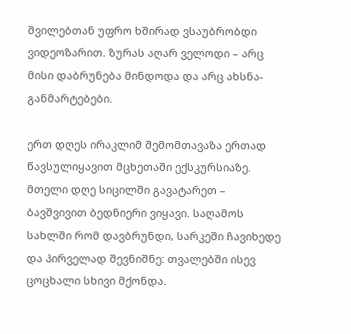შვილებთან უფრო ხშირად ვსაუბრობდი ვიდეოზარით. ზურას აღარ ველოდი – არც მისი დაბრუნება მინდოდა და არც ახსნა-განმარტებები.

ერთ დღეს ირაკლიმ შემომთავაზა ერთად წავსულიყავით მცხეთაში ექსკურსიაზე. მთელი დღე სიცილში გავატარეთ – ბავშვივით ბედნიერი ვიყავი. საღამოს სახლში რომ დავბრუნდი, სარკეში ჩავიხედე და პირველად შევნიშნე: თვალებში ისევ ცოცხალი სხივი მქონდა.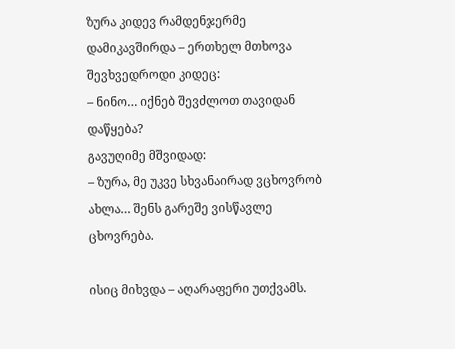ზურა კიდევ რამდენჯერმე დამიკავშირდა – ერთხელ მთხოვა შევხვედროდი კიდეც:
– ნინო… იქნებ შევძლოთ თავიდან დაწყება?
გავუღიმე მშვიდად:
– ზურა, მე უკვე სხვანაირად ვცხოვრობ ახლა… შენს გარეშე ვისწავლე ცხოვრება.

ისიც მიხვდა – აღარაფერი უთქვამს.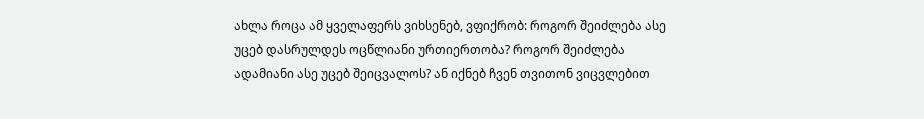ახლა როცა ამ ყველაფერს ვიხსენებ, ვფიქრობ: როგორ შეიძლება ასე უცებ დასრულდეს ოცწლიანი ურთიერთობა? როგორ შეიძლება ადამიანი ასე უცებ შეიცვალოს? ან იქნებ ჩვენ თვითონ ვიცვლებით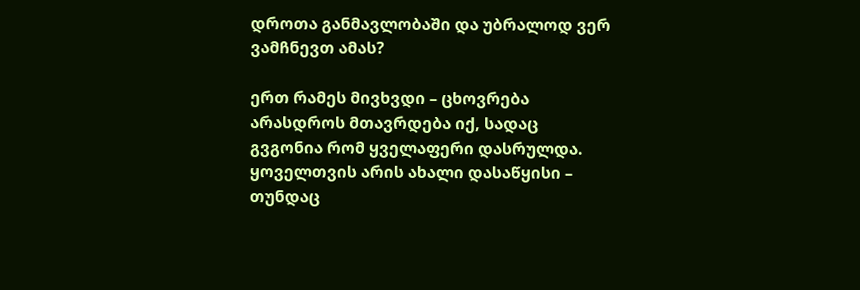დროთა განმავლობაში და უბრალოდ ვერ ვამჩნევთ ამას?

ერთ რამეს მივხვდი – ცხოვრება არასდროს მთავრდება იქ, სადაც გვგონია რომ ყველაფერი დასრულდა. ყოველთვის არის ახალი დასაწყისი – თუნდაც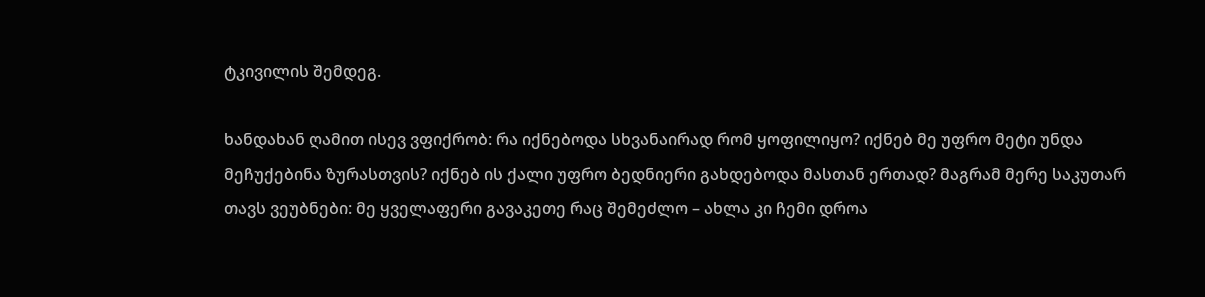ტკივილის შემდეგ.

ხანდახან ღამით ისევ ვფიქრობ: რა იქნებოდა სხვანაირად რომ ყოფილიყო? იქნებ მე უფრო მეტი უნდა მეჩუქებინა ზურასთვის? იქნებ ის ქალი უფრო ბედნიერი გახდებოდა მასთან ერთად? მაგრამ მერე საკუთარ თავს ვეუბნები: მე ყველაფერი გავაკეთე რაც შემეძლო – ახლა კი ჩემი დროა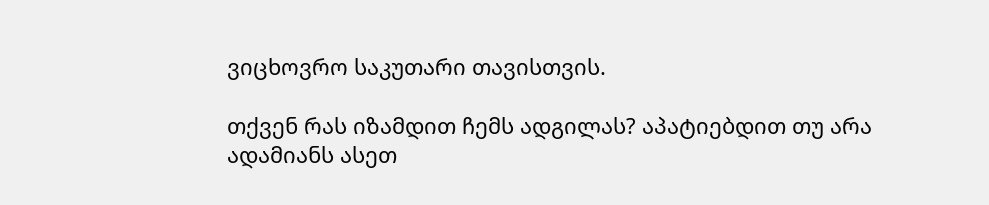ვიცხოვრო საკუთარი თავისთვის.

თქვენ რას იზამდით ჩემს ადგილას? აპატიებდით თუ არა ადამიანს ასეთ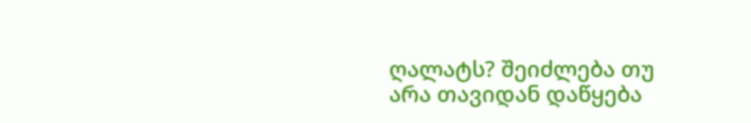ღალატს? შეიძლება თუ არა თავიდან დაწყება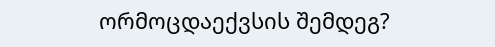ორმოცდაექვსის შემდეგ?